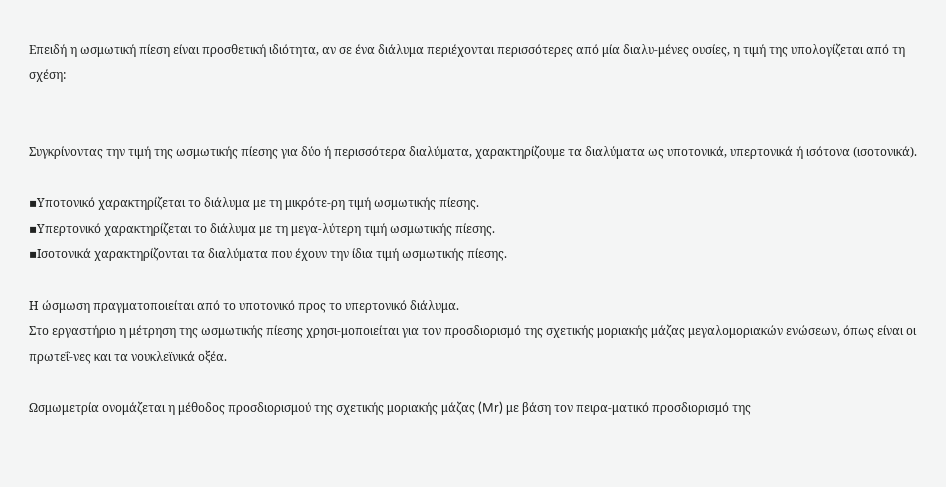Επειδή η ωσμωτική πίεση είναι προσθετική ιδιότητα, αν σε ένα διάλυμα περιέχονται περισσότερες από μία διαλυ-μένες ουσίες, η τιμή της υπολογίζεται από τη σχέση:


Συγκρίνοντας την τιμή της ωσμωτικής πίεσης για δύο ή περισσότερα διαλύματα, χαρακτηρίζουμε τα διαλύματα ως υποτονικά, υπερτονικά ή ισότονα (ισοτονικά).

▪Υποτονικό χαρακτηρίζεται το διάλυμα με τη μικρότε-ρη τιμή ωσμωτικής πίεσης.
▪Υπερτονικό χαρακτηρίζεται το διάλυμα με τη μεγα-λύτερη τιμή ωσμωτικής πίεσης.
▪Ισοτονικά χαρακτηρίζονται τα διαλύματα που έχουν την ίδια τιμή ωσμωτικής πίεσης.

Η ώσμωση πραγματοποιείται από το υποτονικό προς το υπερτονικό διάλυμα.
Στο εργαστήριο η μέτρηση της ωσμωτικής πίεσης χρησι-μοποιείται για τον προσδιορισμό της σχετικής μοριακής μάζας μεγαλομοριακών ενώσεων, όπως είναι οι πρωτεΐ-νες και τα νουκλεϊνικά οξέα.

Ωσμωμετρία ονομάζεται η μέθοδος προσδιορισμού της σχετικής μοριακής μάζας (Mr) με βάση τον πειρα-ματικό προσδιορισμό της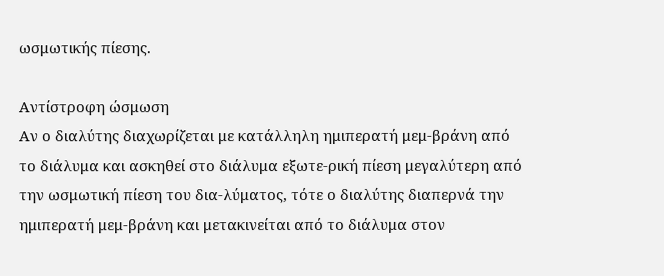ωσμωτικής πίεσης.

Aντίστροφη ώσμωση
Αν ο διαλύτης διαχωρίζεται με κατάλληλη ημιπερατή μεμ-βράνη από το διάλυμα και ασκηθεί στο διάλυμα εξωτε-ρική πίεση μεγαλύτερη από την ωσμωτική πίεση του δια-λύματος, τότε ο διαλύτης διαπερνά την ημιπερατή μεμ-βράνη και μετακινείται από το διάλυμα στον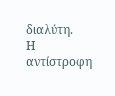διαλύτη.
Η αντίστροφη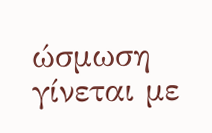ώσμωση γίνεται με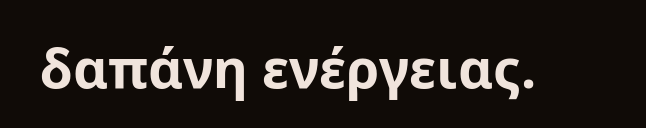δαπάνη ενέργειας.